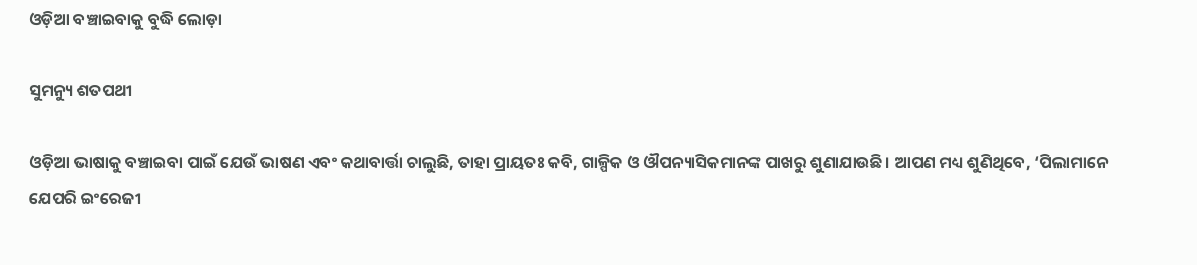ଓଡ଼ିଆ ବଞ୍ଚାଇବାକୁ ବୁଦ୍ଧି ଲୋଡ଼ା

ସୁମନ୍ୟୁ ଶତପଥୀ

ଓଡ଼ିଆ ଭାଷାକୁ ବଞ୍ଚାଇବା ପାଇଁ ଯେଉଁ ଭାଷଣ ଏବଂ କଥାବାର୍ତ୍ତା ଚାଲୁଛି, ତାହା ପ୍ରାୟତଃ କବି, ଗାଳ୍ପିକ ଓ ଔପନ୍ୟାସିକମାନଙ୍କ ପାଖରୁ ଶୁଣାଯାଉଛି। ଆପଣ ମଧ୍ୟ ଶୁଣିଥିବେ, ‘ପିଲାମାନେ ଯେପରି ଇଂରେଜୀ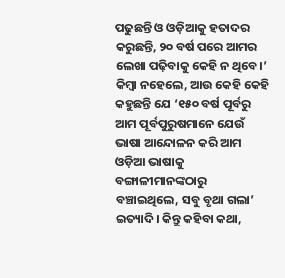ପଢୁଛନ୍ତି ଓ ଓଡ଼ିଆକୁ ହତାଦର କରୁଛନ୍ତି, ୨୦ ବର୍ଷ ପରେ ଆମର ଲେଖା ପଢ଼ିବାକୁ କେହି ନ ଥିବେ।’ କିମ୍ବା ନହେଲେ, ଆଉ କେହି କେହି କହୁଛନ୍ତି ଯେ ‘୧୫୦ ବର୍ଷ ପୂର୍ବରୁ ଆମ ପୂର୍ବପୁରୁଷମାନେ ଯେଉଁ ଭାଷା ଆନ୍ଦୋଳନ କରି ଆମ ଓଡ଼ିଆ ଭାଷାକୁ ବଙ୍ଗାଳୀମାନଙ୍କଠାରୁ ବଞ୍ଚାଇଥିଲେ, ସବୁ ବୃଥା ଗଲା’ ଇତ୍ୟାଦି। କିନ୍ତୁ କହିବା କଥା,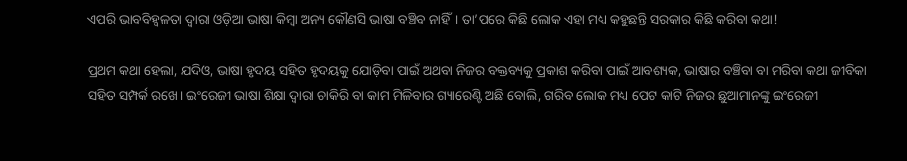ଏପରି ଭାବବିହ୍ବଳତା ଦ୍ବାରା ଓଡ଼ିଆ ଭାଷା କିମ୍ବା ଅନ୍ୟ କୌଣସି ଭାଷା ବଞ୍ଚିବ ନାହିଁ। ତା’ପରେ କିଛି ଲୋକ ଏହା ମଧ୍ୟ କହୁଛନ୍ତି ସରକାର କିଛି କରିବା କଥା!

ପ୍ରଥମ କଥା ହେଲା, ଯଦିଓ, ଭାଷା ହୃଦୟ ସହିତ ହୃଦୟକୁ ଯୋଡ଼ିବା ପାଇଁ ଅଥବା ନିଜର ବକ୍ତବ୍ୟକୁ ପ୍ରକାଶ କରିବା ପାଇଁ ଆବଶ୍ୟକ, ଭାଷାର ବଞ୍ଚିବା ବା ମରିବା କଥା ଜୀବିକା ସହିତ ସମ୍ପର୍କ ରଖେ। ଇଂରେଜୀ ଭାଷା ଶିକ୍ଷା ଦ୍ବାରା ଚାକିରି ବା କାମ ମିଳିବାର ଗ୍ୟାରେଣ୍ଟି ଅଛି ବୋଲି, ଗରିବ ଲୋକ ମଧ୍ୟ ପେଟ କାଟି ନିଜର ଛୁଆମାନଙ୍କୁ ଇଂରେଜୀ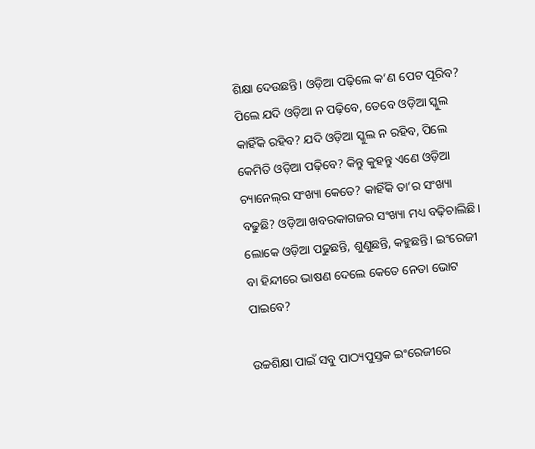ଶିକ୍ଷା ଦେଉଛନ୍ତି। ଓଡ଼ିଆ ପଢ଼ିଲେ କ’ଣ ପେଟ ପୂରିବ? ପିଲେ ଯଦି ଓଡ଼ିଆ ନ ପଢ଼ିବେ, ତେବେ ଓଡ଼ିଆ ସ୍କୁଲ କାହିଁକି ରହିବ? ଯଦି ଓଡ଼ିଆ ସ୍କୁଲ ନ ରହିବ, ପିଲେ କେମିତି ଓଡ଼ିଆ ପଢ଼ିବେ? କିନ୍ତୁ କୁହନ୍ତୁ ଏଣେ ଓଡ଼ିଆ ଚ୍ୟାନେଲ୍‌ର ସଂଖ୍ୟା କେତେ? କାହିଁକି ତା’ର ସଂଖ୍ୟା ବଢୁଛି? ଓଡ଼ିଆ ଖବରକାଗଜର ସଂଖ୍ୟା ମଧ୍ୟ ବଢ଼ିଚାଲିଛି। ଲୋକେ ଓଡ଼ିଆ ପଢୁଛନ୍ତି, ଶୁଣୁଛନ୍ତି, କହୁଛନ୍ତି। ଇଂରେଜୀ ବା ହିନ୍ଦୀରେ ଭାଷଣ ଦେଲେ କେତେ ନେତା ଭୋଟ ପାଇବେ?

ଉଚ୍ଚଶିକ୍ଷା ପାଇଁ ସବୁ ପାଠ୍ୟପୁସ୍ତକ ଇଂରେଜୀରେ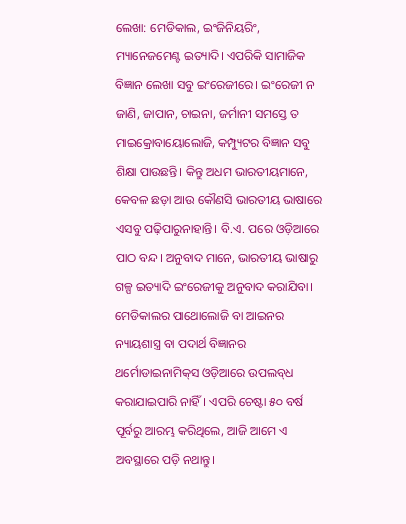ଲେଖା: ମେଡିକାଲ, ଇଂଜିନିୟରିଂ, ମ୍ୟାନେଜମେଣ୍ଟ ଇତ୍ୟାଦି। ଏପରିକି ସାମାଜିକ ବିଜ୍ଞାନ ଲେଖା ସବୁ ଇଂରେଜୀରେ। ଇଂରେଜୀ ନ ଜାଣି, ଜାପାନ, ଚାଇନା, ଜର୍ମାନୀ ସମସ୍ତେ ତ ମାଇକ୍ରୋବାୟୋଲୋଜି, କମ୍ପ୍ୟୁଟର ବିଜ୍ଞାନ ସବୁ ଶିକ୍ଷା ପାଉଛନ୍ତି। କିନ୍ତୁ ଅଧମ ଭାରତୀୟମାନେ, କେବଳ ଛଡ଼ା ଆଉ କୌଣସି ଭାରତୀୟ ଭାଷାରେ ଏସବୁ ପଢ଼ିପାରୁନାହାନ୍ତି। ବି.ଏ. ପରେ ଓଡ଼ିଆରେ ପାଠ ବନ୍ଦ। ଅନୁବାଦ ମାନେ, ଭାରତୀୟ ଭାଷାରୁ ଗଳ୍ପ ଇତ୍ୟାଦି ଇଂରେଜୀକୁ ଅନୁବାଦ କରାଯିବା। ମେଡିକାଲର ପାଥୋଲୋଜି ବା ଆଇନର ନ୍ୟାୟଶାସ୍ତ୍ର ବା ପଦାର୍ଥ ବିଜ୍ଞାନର ଥର୍ମୋଡାଇନାମିକ୍‌ସ ଓଡ଼ିଆରେ ଉପଲବ୍‌ଧ କରାଯାଇପାରି ନାହିଁ। ଏପରି ଚେଷ୍ଟା ୫୦ ବର୍ଷ ପୂର୍ବରୁ ଆରମ୍ଭ କରିଥିଲେ, ଆଜି ଆମେ ଏ ଅବସ୍ଥାରେ ପଡ଼ି ନଥାନ୍ତୁ।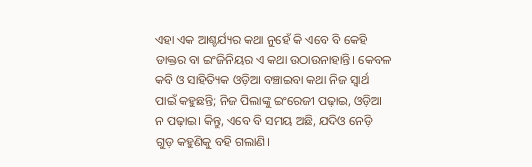ଏହା ଏକ ଆଶ୍ଚର୍ଯ୍ୟର କଥା ନୁହେଁ କି ଏବେ ବି କେହି ଡାକ୍ତର ବା ଇଂଜିନିୟର ଏ କଥା ଉଠାଉନାହାନ୍ତି। କେବଳ କବି ଓ ସାହିତ୍ୟିକ ଓଡ଼ିଆ ବଞ୍ଚାଇବା କଥା ନିଜ ସ୍ବାର୍ଥ ପାଇଁ କହୁଛନ୍ତି; ନିଜ ପିଲାଙ୍କୁ ଇଂରେଜୀ ପଢ଼ାଇ, ଓଡ଼ିଆ ନ ପଢ଼ାଇ। କିନ୍ତୁ, ଏବେ ବି ସମୟ ଅଛି, ଯଦିଓ ନେଡ଼ି ଗୁଡ଼ କହୁଣିକୁ ବହି ଗଲାଣି।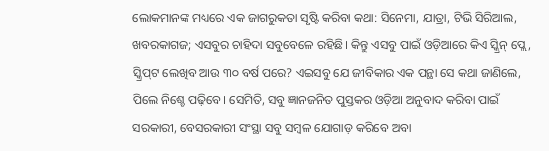ଲୋକମାନଙ୍କ ମଧ୍ୟରେ ଏକ ଜାଗରୁକତା ସୃଷ୍ଟି କରିବା କଥା: ସିନେମା, ଯାତ୍ରା, ଟିଭି ସିରିଆଲ, ଖବରକାଗଜ; ଏସବୁର ଚାହିଦା ସବୁବେଳେ ରହିଛି। କିନ୍ତୁ ଏସବୁ ପାଇଁ ଓଡ଼ିଆରେ କିଏ ସ୍କ୍ରିନ୍ ପ୍ଲେ, ସ୍କ୍ରିପ୍‌ଟ ଲେଖିବ ଆଉ ୩୦ ବର୍ଷ ପରେ? ଏଇସବୁ ଯେ ଜୀବିକାର ଏକ ପନ୍ଥା ସେ କଥା ଜାଣିଲେ, ପିଲେ ନିଶ୍ଚେ ପଢ଼ିବେ। ସେମିତି, ସବୁ ଜ୍ଞାନଜନିତ ପୁସ୍ତକର ଓଡ଼ିଆ ଅନୁବାଦ କରିବା ପାଇଁ ସରକାରୀ, ବେସରକାରୀ ସଂସ୍ଥା ସବୁ ସମ୍ବଳ ଯୋଗାଡ଼ କରିବେ ଅବା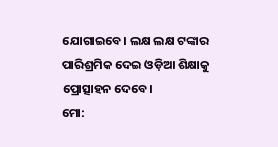ଯୋଗାଇବେ। ଲକ୍ଷ ଲକ୍ଷ ଟଙ୍କାର ପାରିଶ୍ରମିକ ଦେଇ ଓଡ଼ିଆ ଶିକ୍ଷାକୁ ପ୍ରୋତ୍ସାହନ ଦେବେ।
ମୋ: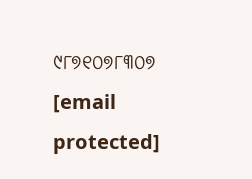୯୮୭୧୦୭୮୩୦୭
[email protected]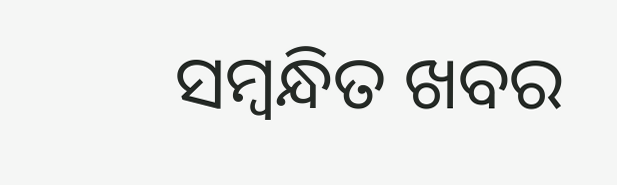ସମ୍ବନ୍ଧିତ ଖବର